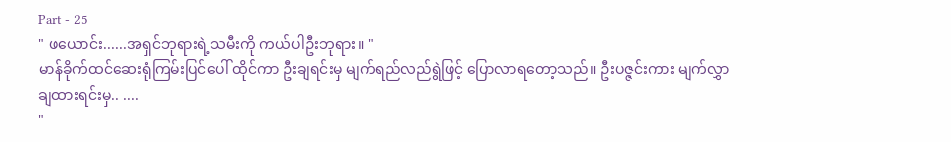Part - 25
" ဖယောင်း......အရှင်ဘုရားရဲ့သမီးကို ကယ်ပါဦးဘုရား။ "
မာန်ခိုက်ထင်ဆေးရုံကြမ်းပြင်ပေါ် ထိုင်ကာ ဦးချရင်းမှ မျက်ရည်လည်ရွဲဖြင့် ပြောလာရတော့သည်။ ဦးပဇ္ဇင်းကား မျက်လွှာချထားရင်းမှ.. ....
"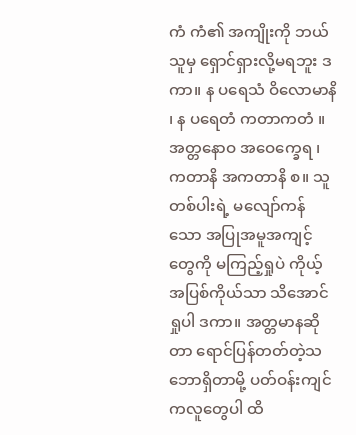ကံ ကံ၏ အကျိုးကို ဘယ်သူမှ ရှောင်ရှားလို့မရဘူး ဒကာ။ န ပရေသံ ဝိလောမာနိ ၊ န ပရေတံ ကတာကတံ ။ အတ္တနောဝ အဝေက္ခေရ ၊ ကတာနိ အကတာနိ စ။ သူတစ်ပါးရဲ့ မလျော်ကန်သော အပြုအမူအကျင့်တွေကို မကြည့်ရှုပဲ ကိုယ့်အပြစ်ကိုယ်သာ သိအောင်ရှုပါ ဒကာ။ အတ္တမာနဆိုတာ ရောင်ပြန်တတ်တဲ့သဘောရှိတာမို့ ပတ်ဝန်းကျင်ကလူတွေပါ ထိ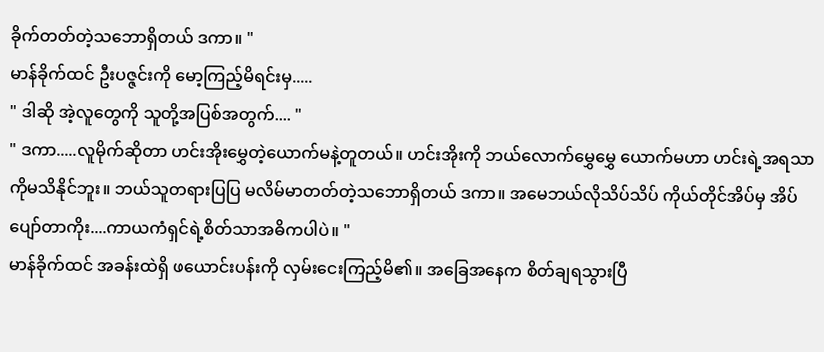ခိုက်တတ်တဲ့သဘောရှိတယ် ဒကာ။ "
မာန်ခိုက်ထင် ဦးပဇ္ဇင်းကို မော့ကြည့်မိရင်းမှ.....
" ဒါဆို အဲ့လူတွေကို သူတို့အပြစ်အတွက်.... "
" ဒကာ.....လူမိုက်ဆိုတာ ဟင်းအိုးမွှေတဲ့ယောက်မနဲ့တူတယ်။ ဟင်းအိုးကို ဘယ်လောက်မွှေမွှေ ယောက်မဟာ ဟင်းရဲ့အရသာကိုမသိနိုင်ဘူး။ ဘယ်သူတရားပြပြ မလိမ်မာတတ်တဲ့သဘောရှိတယ် ဒကာ။ အမေဘယ်လိုသိပ်သိပ် ကိုယ်တိုင်အိပ်မှ အိပ်ပျော်တာကိုး....ကာယကံရှင်ရဲ့စိတ်သာအဓိကပါပဲ။ "
မာန်ခိုက်ထင် အခန်းထဲရှိ ဖယောင်းပန်းကို လှမ်းငေးကြည့်မိ၏။ အခြေအနေက စိတ်ချရသွားပြီ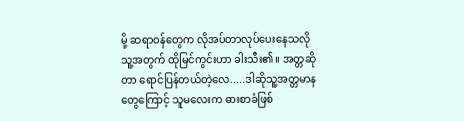မို့ ဆရာဝန်တွေက လိုအပ်တာလုပ်ပေးနေသလို သူ့အတွက် ထိုမြင်ကွင်းဟာ ခါးသီး၏။ အတ္တဆိုတာ ရောင်ပြန်တယ်တဲ့လေ.....ဒါဆိုသူ့အတ္တမာနတွေကြောင့် သူမလေးက ဓားစာခံဖြစ်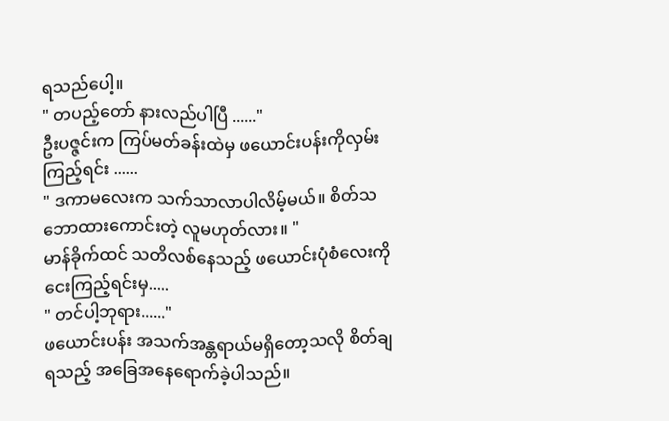ရသည်ပေါ့။
" တပည့်တော် နားလည်ပါပြီ ......"
ဦးပဇ္ဇင်းက ကြပ်မတ်ခန်းထဲမှ ဖယောင်းပန်းကိုလှမ်းကြည့်ရင်း ......
" ဒကာမလေးက သက်သာလာပါလိမ့်မယ်။ စိတ်သဘောထားကောင်းတဲ့ လူမဟုတ်လား။ "
မာန်ခိုက်ထင် သတိလစ်နေသည့် ဖယောင်းပုံစံလေးကို ငေးကြည့်ရင်းမှ.....
" တင်ပါ့ဘုရား......"
ဖယောင်းပန်း အသက်အန္တရာယ်မရှိတော့သလို စိတ်ချရသည့် အခြေအနေရောက်ခဲ့ပါသည်။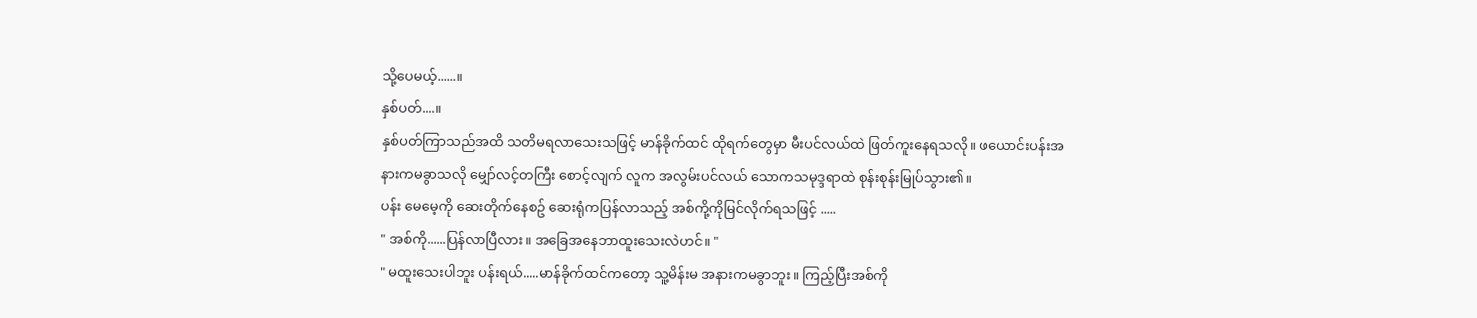သို့ပေမယ့်......။
နှစ်ပတ်....။
နှစ်ပတ်ကြာသည်အထိ သတိမရလာသေးသဖြင့် မာန်ခိုက်ထင် ထိုရက်တွေမှာ မီးပင်လယ်ထဲ ဖြတ်ကူးနေရသလို။ ဖယောင်းပန်းအနားကမခွာသလို မျှော်လင့်တကြီး စောင့်လျက် လူက အလွမ်းပင်လယ် သောကသမုဒ္ဒရာထဲ စုန်းစုန်းမြုပ်သွား၏။
ပန်း မေမေ့ကို ဆေးတိုက်နေစဥ် ဆေးရုံကပြန်လာသည့် အစ်ကို့ကိုမြင်လိုက်ရသဖြင့် .....
" အစ်ကို......ပြန်လာပြီလား။ အခြေအနေဘာထူးသေးလဲဟင်။ "
" မထူးသေးပါဘူး ပန်းရယ်.....မာန်ခိုက်ထင်ကတော့ သူ့မိန်းမ အနားကမခွာဘူး။ ကြည့်ပြီးအစ်ကို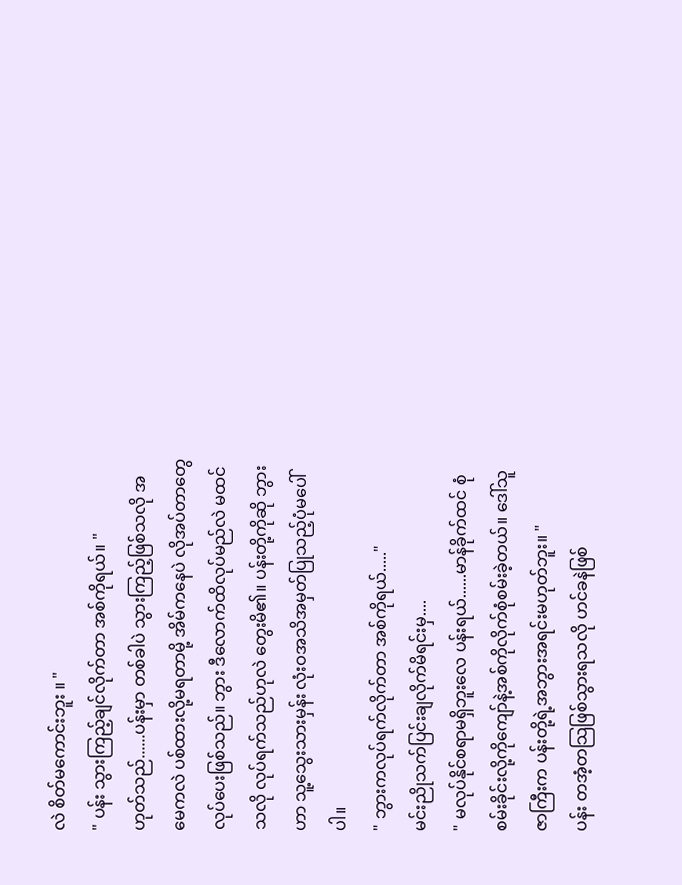လဲ စိတ်မကောင်းဘူး ။ "
" ပန်း သွားကြည့်ချင်လိုက်တာ အစ်ကိုရယ်။ "
ဟုတ်သည်......ပန်းမှာ တစ်ခါပဲ သွားကြည့်ဖြစ်သလို အမေကလဲ ပစ်ထားလို့မရတာမို့ အိမ်ကနေပဲ လိုအပ်တာတွေလုပ်ပေးဖြစ်သည်။ ဘွား ဒီလောက်ထိလုပ်မည်လဲ မထင်သလို လုပ်ရက်သည်ဟုလဲ တွေးမိ၏။ ပန်းတို့ကိုဆို ဘွားဟာ သူ့သွေးသားမှန်း လုံးဝအသိအမှတ်ပြုသည့်ပုံမပေါ်ပါ။
" ဘွားကလုပ်ရက်လိုက်တာ အစ်ကိုရယ်....."
မင်းညိုသက်ပြင်းချလိုက်မိရင်းမှ....
" မလုပ်နိုင်စရာမရှိဘူးလေ ပန်းရယ်......မာန်ခိုက်ထင် စုံစမ်းခိုင်းလို့ကိုကျော်နဲ့အစ်ကိုလိုက်စုံစမ်းခဲ့တယ်။ ဒေါ်သူဇာကြီးက ပန်းတို့ရဲ့အဘွားအရင်းမဟုတ်ဘူး။ "
ပန်း တအံ့တသြဖြစ်သွားရသလို ဟင်ခနဲဖြစ်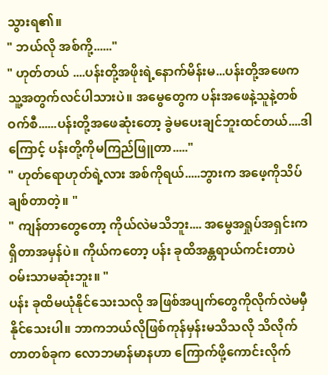သွားရ၏။
" ဘယ်လို အစ်ကို့......"
" ဟုတ်တယ် ....ပန်းတို့အဖိုးရဲ့နောက်မိန်းမ...ပန်းတို့အဖေက သူ့အတွက်လင်ပါသားပဲ။ အမွေတွေက ပန်းအဖေနဲ့သူနဲ့တစ်ဝက်စီ......ပန်းတို့အဖေဆုံးတော့ ခွဲမပေးချင်ဘူးထင်တယ်....ဒါကြောင့် ပန်းတို့ကိုမကြည်ဖြူတာ....."
" ဟုတ်ရောဟုတ်ရဲ့လား အစ်ကိုရယ်.....ဘွားက အဖေ့ကိုသိပ်ချစ်တာတဲ့။ "
" ကျန်တာတွေတော့ ကိုယ်လဲမသိဘူး.... အမွေအရှုပ်အရှင်းကရှိတာအမှန်ပဲ။ ကိုယ်ကတော့ ပန်း ခုထိအန္တရာယ်ကင်းတာပဲဝမ်းသာမဆုံးဘူး။ "
ပန်း ခုထိမယုံနိုင်သေးသလို အဖြစ်အပျက်တွေကိုလိုက်လဲမမှီနိုင်သေးပါ။ ဘာကဘယ်လိုဖြစ်ကုန်မှန်းမသိသလို သိလိုက်တာတစ်ခုက လောဘမာန်မာနဟာ ကြောက်ဖို့ကောင်းလိုက်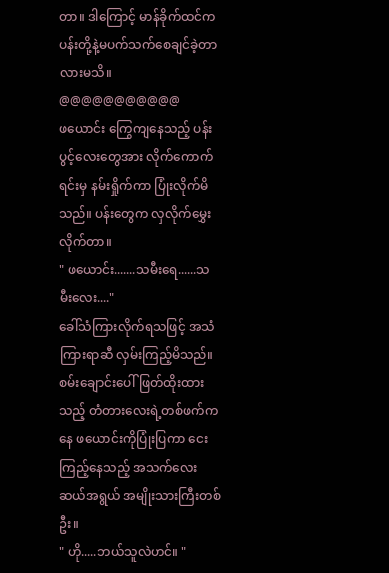တာ။ ဒါကြောင့် မာန်ခိုက်ထင်က ပန်းတို့နဲ့မပက်သက်စေချင်ခဲ့တာလားမသိ။
@@@@@@@@@@@
ဖယောင်း ကြွေကျနေသည့် ပန်းပွင့်လေးတွေအား လိုက်ကောက်ရင်းမှ နမ်းရှိုက်ကာ ပြုံးလိုက်မိသည်။ ပန်းတွေက လှလိုက်မွှေးလိုက်တာ။
" ဖယောင်း.......သမီးရေ......သမီးလေး...."
ခေါ်သံကြားလိုက်ရသဖြင့် အသံကြားရာဆီ လှမ်းကြည့်မိသည်။ စမ်းချောင်းပေါ်ဖြတ်ထိုးထားသည့် တံတားလေးရဲ့တစ်ဖက်ကနေ ဖယောင်းကိုပြုံးပြကာ ငေးကြည့်နေသည့် အသက်လေးဆယ်အရွယ် အမျိုးသားကြီးတစ်ဦး။
" ဟို.....ဘယ်သူလဲဟင်။ "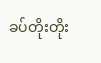ခပ်တိုးတိုး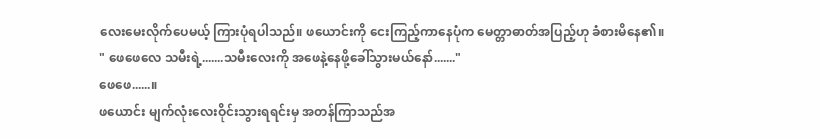လေးမေးလိုက်ပေမယ့် ကြားပုံရပါသည်။ ဖယောင်းကို ငေးကြည့်ကာနေပုံက မေတ္တာဓာတ်အပြည့်ဟု ခံစားမိနေ၏။
" ဖေဖေလေ သမီးရဲ့.......သမီးလေးကို အဖေနဲ့နေဖို့ခေါ်သွားမယ်နော်......."
ဖေဖေ......။
ဖယောင်း မျက်လုံးလေးဝိုင်းသွားရရင်းမှ အတန်ကြာသည်အ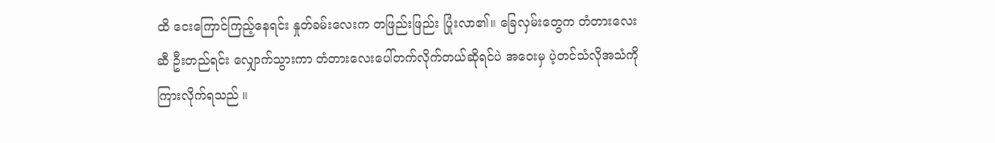ထိ ငေးကြောင်ကြည့်နေရင်း နှုတ်ခမ်းလေးက တဖြည်းဖြည်း ပြုံးလာ၏။ ခြေလှမ်းတွေက တံတားလေးဆီ ဦးတည်ရင်း လျှောက်သွားကာ တံတားလေးပေါ်တက်လိုက်တယ်ဆိုရင်ပဲ အဝေးမှ ပဲ့တင်သံလိုအသံကို ကြားလိုက်ရသည် ။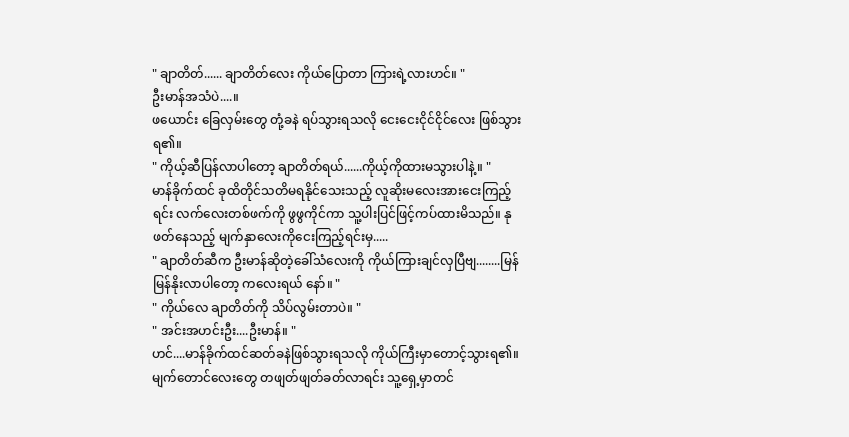" ချာတိတ်...... ချာတိတ်လေး ကိုယ်ပြောတာ ကြားရဲ့လားဟင်။ "
ဦးမာန်အသံပဲ....။
ဖယောင်း ခြေလှမ်းတွေ တုံ့ခနဲ ရပ်သွားရသလို ငေးငေးငိုင်ငိုင်လေး ဖြစ်သွားရ၏။
" ကိုယ့်ဆီပြန်လာပါတော့ ချာတိတ်ရယ်......ကိုယ့်ကိုထားမသွားပါနဲ့။ "
မာန်ခိုက်ထင် ခုထိတိုင်သတိမရနိုင်သေးသည့် လူဆိုးမလေးအားငေးကြည့်ရင်း လက်လေးတစ်ဖက်ကို ဖွဖွကိုင်ကာ သူ့ပါးပြင်ဖြင့်ကပ်ထားမိသည်။ နုဖတ်နေသည့် မျက်နှာလေးကိုငေးကြည့်ရင်းမှ.....
" ချာတိတ်ဆီက ဦးမာန်ဆိုတဲ့ခေါ်သံလေးကို ကိုယ်ကြားချင်လှပြီဗျ........မြန်မြန်နိုးလာပါတော့ ကလေးရယ် နော်။ "
" ကိုယ်လေ ချာတိတ်ကို သိပ်လွမ်းတာပဲ။ "
" အင်းအဟင်းဦး....ဦးမာန်။ "
ဟင်....မာန်ခိုက်ထင်ဆတ်ခနဲဖြစ်သွားရသလို ကိုယ်ကြီးမှာတောင့်သွားရ၏။ မျက်တောင်လေးတွေ တဖျတ်ဖျတ်ခတ်လာရင်း သူ့ရှေ့မှာတင်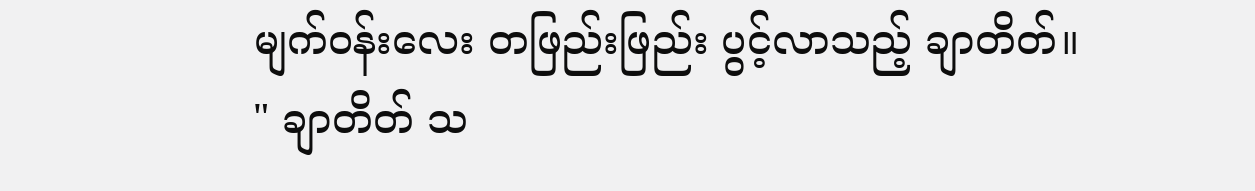မျက်ဝန်းလေး တဖြည်းဖြည်း ပွင့်လာသည့် ချာတိတ်။
" ချာတိတ် သ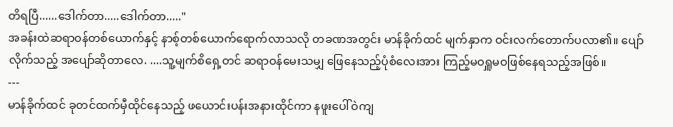တိရပြီ......ဒေါက်တာ.....ဒေါက်တာ....."
အခန်းထဲဆရာဝန်တစ်ယောက်နှင့် နာစ့်တစ်ယောက်ရောက်လာသလို တခဏအတွင်း မာန်ခိုက်ထင် မျက်နှာက ဝင်းလက်တောက်ပလာ၏။ ပျော်လိုက်သည့် အပျော်ဆိုတာလေ. ....သူ့မျက်စိရှေ့တင် ဆရာဝန်မေးသမျှ ဖြေနေသည့်ပုံစံလေးအား ကြည့်မဝရှူမဝဖြစ်နေရသည့်အဖြစ်။
---
မာန်ခိုက်ထင် ခုတင်ထက်မှီထိုင်နေသည့် ဖယောင်းပန်းအနားထိုင်ကာ နဖူးပေါ်ဝဲကျ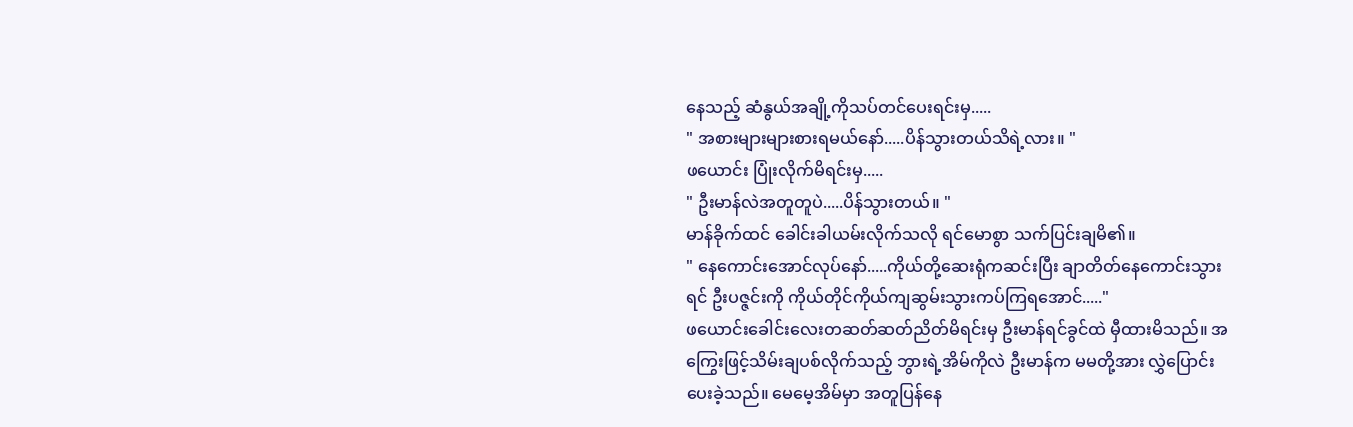နေသည့် ဆံနွယ်အချို့ကိုသပ်တင်ပေးရင်းမှ.....
" အစားများများစားရမယ်နော်.....ပိန်သွားတယ်သိရဲ့လား။ "
ဖယောင်း ပြုံးလိုက်မိရင်းမှ.....
" ဦးမာန်လဲအတူတူပဲ.....ပိန်သွားတယ်။ "
မာန်ခိုက်ထင် ခေါင်းခါယမ်းလိုက်သလို ရင်မောစွာ သက်ပြင်းချမိ၏။
" နေကောင်းအောင်လုပ်နော်.....ကိုယ်တို့ဆေးရုံကဆင်းပြီး ချာတိတ်နေကောင်းသွားရင် ဦးပဇ္ဇင်းကို ကိုယ်တိုင်ကိုယ်ကျဆွမ်းသွားကပ်ကြရအောင်....."
ဖယောင်းခေါင်းလေးတဆတ်ဆတ်ညိတ်မိရင်းမှ ဦးမာန်ရင်ခွင်ထဲ မှီထားမိသည်။ အကြွေးဖြင့်သိမ်းချပစ်လိုက်သည့် ဘွားရဲ့အိမ်ကိုလဲ ဦးမာန်က မမတို့အား လွှဲပြောင်းပေးခဲ့သည်။ မေမေ့အိမ်မှာ အတူပြန်နေ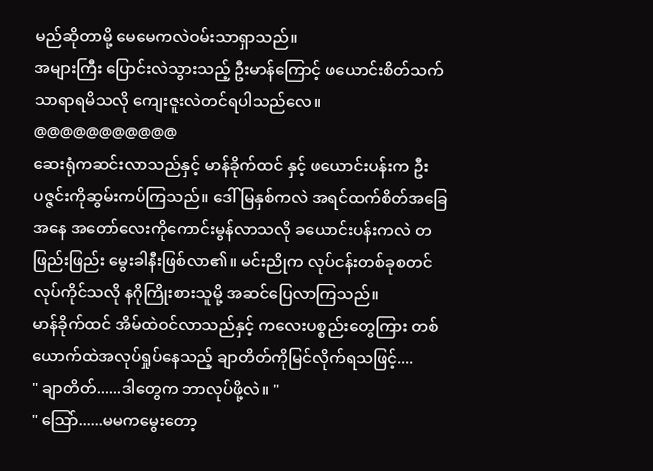မည်ဆိုတာမို့ မေမေကလဲဝမ်းသာရှာသည်။
အများကြီး ပြောင်းလဲသွားသည့် ဦးမာန်ကြောင့် ဖယောင်းစိတ်သက်သာရာရမိသလို ကျေးဇူးလဲတင်ရပါသည်လေ။
@@@@@@@@@@@
ဆေးရုံကဆင်းလာသည်နှင့် မာန်ခိုက်ထင် နှင့် ဖယောင်းပန်းက ဦးပဇ္ဇင်းကိုဆွမ်းကပ်ကြသည်။ ဒေါ်မြနှစ်ကလဲ အရင်ထက်စိတ်အခြေအနေ အတော်လေးကိုကောင်းမွန်လာသလို ခယောင်းပန်းကလဲ တဖြည်းဖြည်း မွေးခါနီးဖြစ်လာ၏။ မင်းညိုက လုပ်ငန်းတစ်ခုစတင်လုပ်ကိုင်သလို နဂိုကြိုးစားသူမို့ အဆင်ပြေလာကြသည်။
မာန်ခိုက်ထင် အိမ်ထဲဝင်လာသည်နှင့် ကလေးပစ္စည်းတွေကြား တစ်ယောက်ထဲအလုပ်ရှုပ်နေသည့် ချာတိတ်ကိုမြင်လိုက်ရသဖြင့်....
" ချာတိတ်......ဒါတွေက ဘာလုပ်ဖို့လဲ။ "
" သြော်......မမကမွေးတော့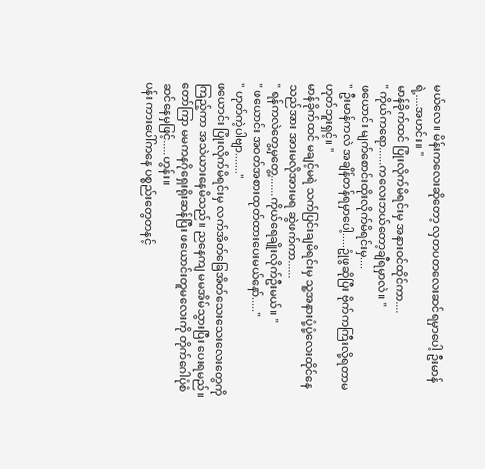မယ်လေ။ မိန်းကလေးဆိုတော့ လှတပတလေးဆင်ရမှာပေါ့ ဦးမာန်ရဲ့....အဟင်း။ "
မာန်ခိုက်ထင် ပြုံးလိုက်မိရင်းမှ အနားဝင်ထိုင်ကာ....
" ကိုယ်ကရော......ကလေးဘယ်တော့ချီရမှာလဲ။ "
ဖယောင်း မျက်စောင်းထိုးလိုက်မိရင်းမှ....
" ဦးမာန်ကလဲ အချိန်တန်ရမှာပေါ့.....ဥုံဖွဆိုပြီး ဗိုက်ကကြီးလို့ရတာမဟုတ်ဘူးရှင့်။ "
မာန်ခိုက်ထင် မချင့်မရဲ သက်ပြင်းချမိရင်းမှ သူ့အနားပုံ့ပုံ့လေးထိုင်နေသည်အား အားမလိုအားမရ ဆွဲဖက်ကာ......
" ရန်ကလဲတွေ့မှတွေ့.......ကိုယ်ရေချိုးလိုက်ဦးမယ်။ "
" ဖယောင်း အဝတ်အစားထုတ်ထားပေးမယ်နော်....."
" ဟုတ်ကဲ့ပါဗျာ......."
ဖယောင်း ပြုံးလိုက်မိရင်းမှ လက်အိတ်ခြေအိတ်သေးသေးလေးတွေကိုကြည့်ကာ အသဲယားနေမိသည်။ ညနေကျ မမအိမ်သွားပြီး ပေးရမည်။ တော်ကြာ မမကနဂိုရှေးရိုးဆန်ပြီး ဖယောင်းတူမလေးကို တိုက်ဂေါပုံစံဆင်နေမှဖြင့်.....ဟွန်း။
ပန်း ကားပေါ်ကနေ ပစ္စည်းတွေတနင့်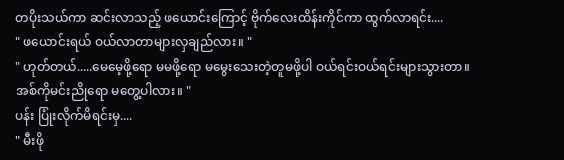တပိုးသယ်ကာ ဆင်းလာသည့် ဖယောင်းကြောင့် ဗိုက်လေးထိန်းကိုင်ကာ ထွက်လာရင်း....
" ဖယောင်းရယ် ဝယ်လာတာများလှချည်လား။ "
" ဟုတ်တယ်.....မေမေ့ဖို့ရော မမဖို့ရော မမွေးသေးတဲ့တူမဖို့ပါ ဝယ်ရင်းဝယ်ရင်းများသွားတာ။ အစ်ကိုမင်းညိုရော မတွေ့ပါလား။ "
ပန်း ပြုံးလိုက်မိရင်းမှ....
" မီးဖို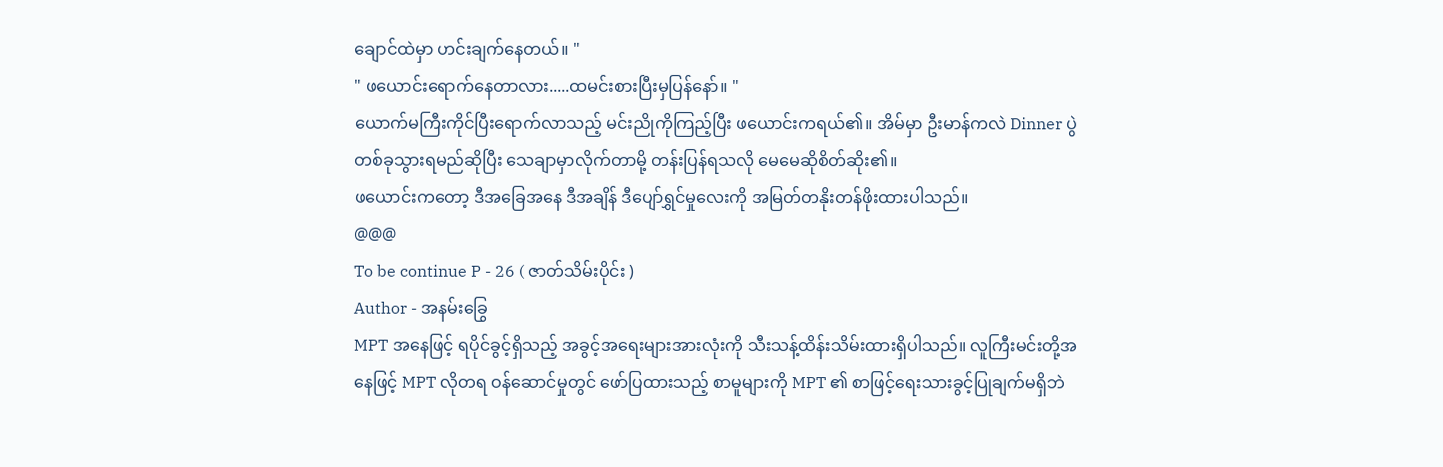ချောင်ထဲမှာ ဟင်းချက်နေတယ်။ "
" ဖယောင်းရောက်နေတာလား.....ထမင်းစားပြီးမှပြန်နော်။ "
ယောက်မကြီးကိုင်ပြီးရောက်လာသည့် မင်းညိုကိုကြည့်ပြီး ဖယောင်းကရယ်၏။ အိမ်မှာ ဦးမာန်ကလဲ Dinner ပွဲတစ်ခုသွားရမည်ဆိုပြီး သေချာမှာလိုက်တာမို့ တန်းပြန်ရသလို မေမေဆိုစိတ်ဆိုး၏။
ဖယောင်းကတော့ ဒီအခြေအနေ ဒီအချိန် ဒီပျော်ရွှင်မှုလေးကို အမြတ်တနိုးတန်ဖိုးထားပါသည်။
@@@
To be continue P - 26 ( ဇာတ်သိမ်းပိုင်း )
Author - အနမ်းခြွေ
MPT အနေဖြင့် ရပိုင်ခွင့်ရှိသည့် အခွင့်အရေးများအားလုံးကို သီးသန့်ထိန်းသိမ်းထားရှိပါသည်။ လူကြီးမင်းတို့အနေဖြင့် MPT လိုတရ ဝန်ဆောင်မှုတွင် ဖော်ပြထားသည့် စာမူများကို MPT ၏ စာဖြင့်ရေးသားခွင့်ပြုချက်မရှိဘဲ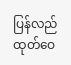ပြန်လည်ထုတ်ဝေ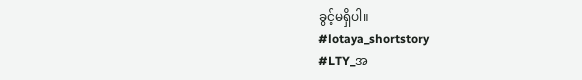ခွင့်မရှိပါ။
#lotaya_shortstory
#LTY_အ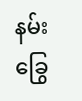နမ်းခြွေ